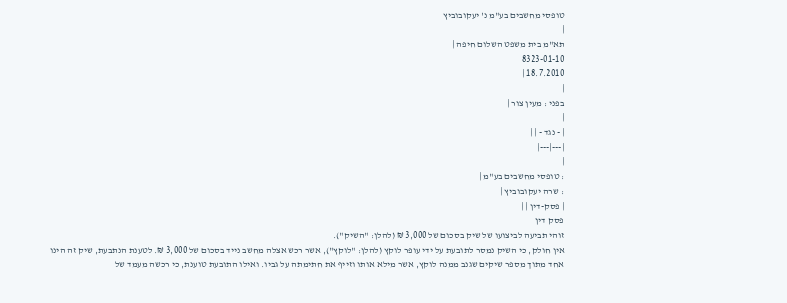טופסי מחשבים בע"מ נ' יעקובוביץ
|
תא"מ בית משפט השלום חיפה |
8323-01-10
18.7.2010 |
|
בפני : מעין צור |
|
| - נגד - | |
|---|---|
|
: טופסי מחשבים בע"מ |
: שרה יעקובוביץ |
| פסק-דין | |
פסק דין
זוהי תביעה לביצועו של שיק בסכום של 3,000 ₪ (להלן: "השיק").
אין חולק, כי השיק נמסר לתובעת על ידי עופר לוקץ (להלן: "לוקץ"), אשר רכש אצלה מחשב נייד בסכום של 3,000 ₪. לטענת הנתבעת, שיק זה הינו אחד מתוך מספר שיקים שגנב ממנה לוקץ, אשר מילא אותו וזייף את חתימתה על גביו. ואילו התובעת טוענת, כי רכשה מעמד של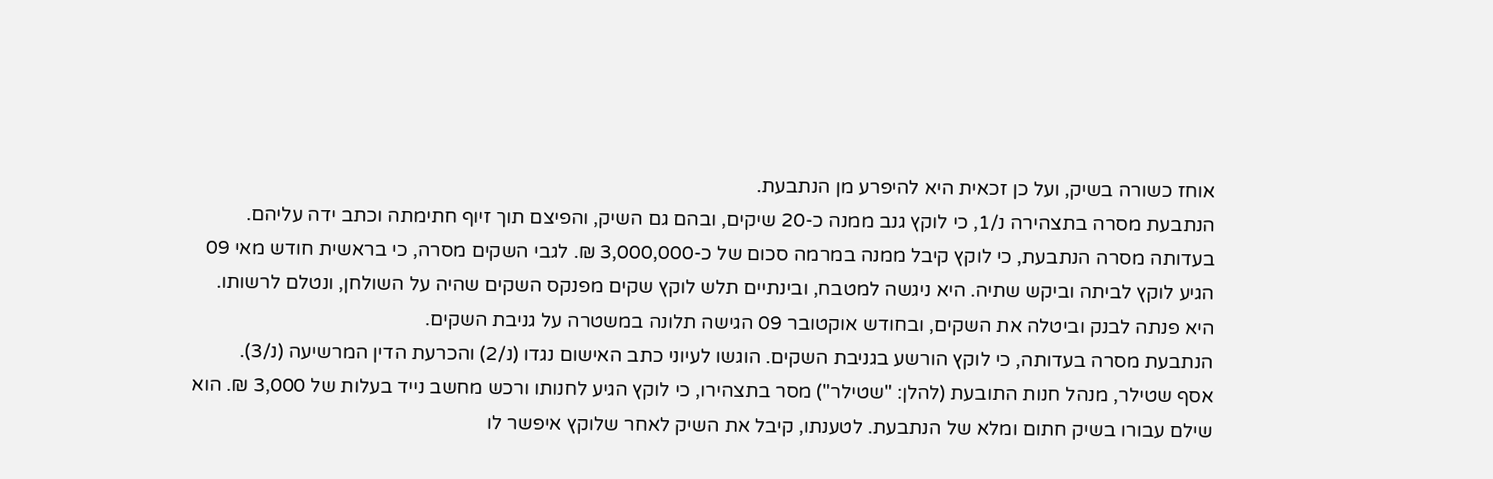אוחז כשורה בשיק, ועל כן זכאית היא להיפרע מן הנתבעת.
הנתבעת מסרה בתצהירה נ/1, כי לוקץ גנב ממנה כ-20 שיקים, ובהם גם השיק, והפיצם תוך זיוף חתימתה וכתב ידה עליהם.
בעדותה מסרה הנתבעת, כי לוקץ קיבל ממנה במרמה סכום של כ-3,000,000 ₪. לגבי השקים מסרה, כי בראשית חודש מאי 09 הגיע לוקץ לביתה וביקש שתיה. היא ניגשה למטבח, ובינתיים תלש לוקץ שקים מפנקס השקים שהיה על השולחן, ונטלם לרשותו. היא פנתה לבנק וביטלה את השקים, ובחודש אוקטובר 09 הגישה תלונה במשטרה על גניבת השקים.
הנתבעת מסרה בעדותה, כי לוקץ הורשע בגניבת השקים. הוגשו לעיוני כתב האישום נגדו (נ/2) והכרעת הדין המרשיעה (נ/3).
אסף שטילר, מנהל חנות התובעת (להלן: "שטילר") מסר בתצהירו, כי לוקץ הגיע לחנותו ורכש מחשב נייד בעלות של 3,000 ₪. הוא שילם עבורו בשיק חתום ומלא של הנתבעת. לטענתו, קיבל את השיק לאחר שלוקץ איפשר לו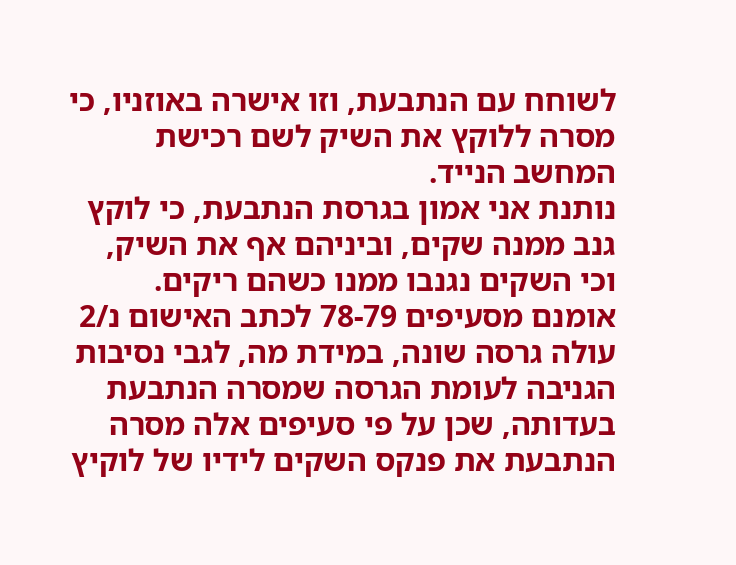לשוחח עם הנתבעת, וזו אישרה באוזניו, כי מסרה ללוקץ את השיק לשם רכישת המחשב הנייד.
נותנת אני אמון בגרסת הנתבעת, כי לוקץ גנב ממנה שקים, וביניהם אף את השיק, וכי השקים נגנבו ממנו כשהם ריקים. אומנם מסעיפים 78-79 לכתב האישום נ/2 עולה גרסה שונה, במידת מה, לגבי נסיבות הגניבה לעומת הגרסה שמסרה הנתבעת בעדותה, שכן על פי סעיפים אלה מסרה הנתבעת את פנקס השקים לידיו של לוקיץ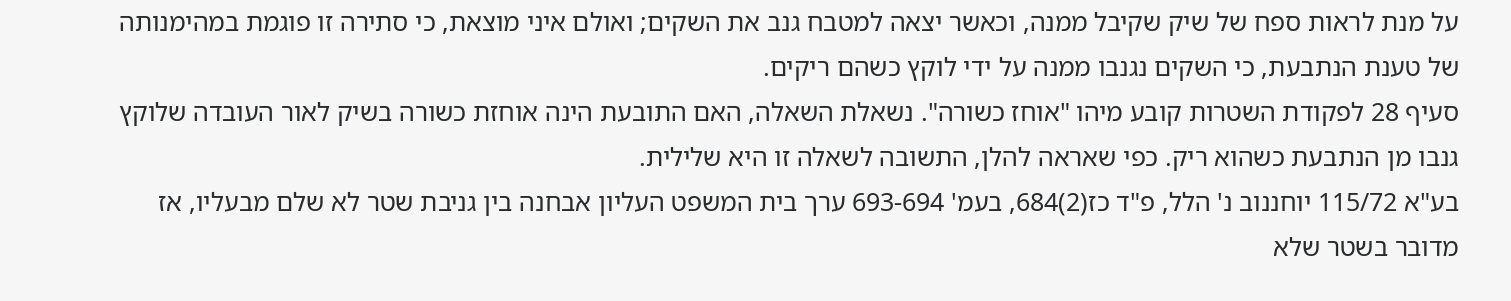על מנת לראות ספח של שיק שקיבל ממנה, וכאשר יצאה למטבח גנב את השקים; ואולם איני מוצאת, כי סתירה זו פוגמת במהימנותה של טענת הנתבעת, כי השקים נגנבו ממנה על ידי לוקץ כשהם ריקים.
סעיף 28 לפקודת השטרות קובע מיהו "אוחז כשורה". נשאלת השאלה, האם התובעת הינה אוחזת כשורה בשיק לאור העובדה שלוקץ גנבו מן הנתבעת כשהוא ריק. כפי שאראה להלן, התשובה לשאלה זו היא שלילית.
בע"א 115/72 יוחננוב נ' הלל, פ"ד כז(2)684, בעמ' 693-694 ערך בית המשפט העליון אבחנה בין גניבת שטר לא שלם מבעליו, אז מדובר בשטר שלא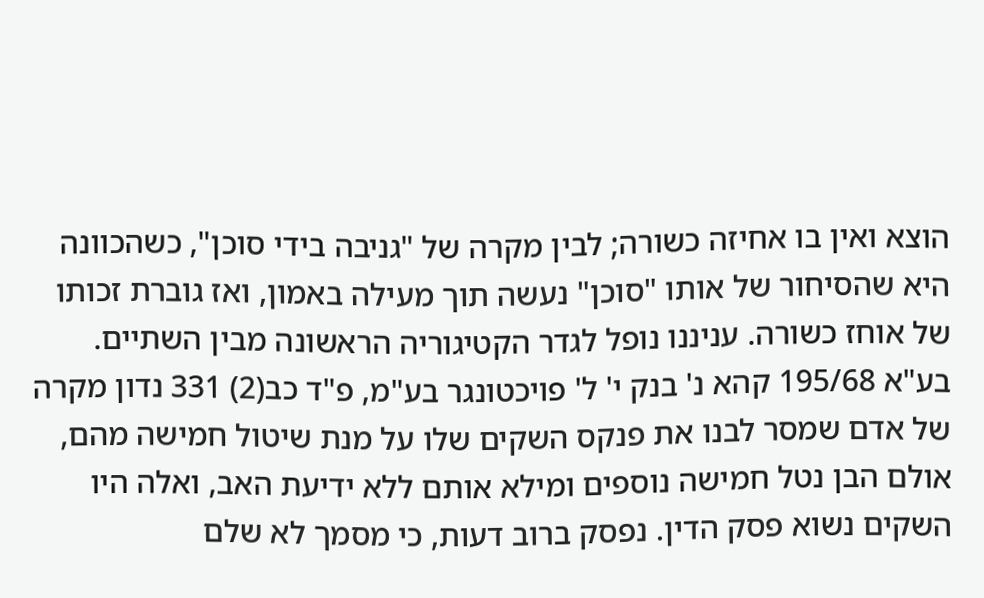הוצא ואין בו אחיזה כשורה; לבין מקרה של "גניבה בידי סוכן", כשהכוונה היא שהסיחור של אותו "סוכן" נעשה תוך מעילה באמון, ואז גוברת זכותו של אוחז כשורה. עניננו נופל לגדר הקטיגוריה הראשונה מבין השתיים.
בע"א 195/68 קהא נ' בנק י' ל' פויכטונגר בע"מ, פ"ד כב(2) 331 נדון מקרה של אדם שמסר לבנו את פנקס השקים שלו על מנת שיטול חמישה מהם, אולם הבן נטל חמישה נוספים ומילא אותם ללא ידיעת האב, ואלה היו השקים נשוא פסק הדין. נפסק ברוב דעות, כי מסמך לא שלם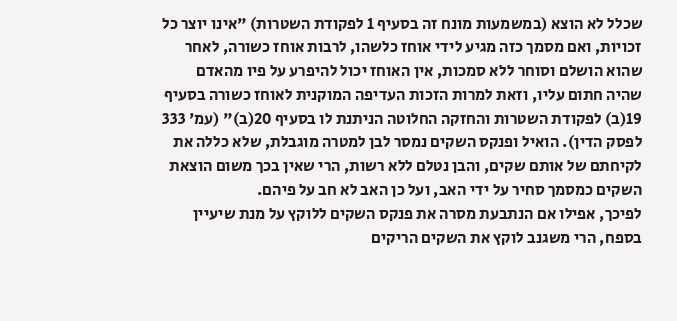שכלל לא הוצא (במשמעות מונח זה בסעיף 1 לפקודת השטרות) "אינו יוצר כל זכויות, ואם מסמך כזה מגיע לידי אוחז כלשהו, לרבות אוחז כשורה, לאחר שהוא הושלם וסוחר ללא סמכות, אין האוחז יכול להיפרע על פיו מהאדם שהיה חתום עליו, וזאת למרות הזכות העדיפה המוקנית לאוחז כשורה בסעיף 19(ב) לפקודת השטרות והחזקה החלוטה הניתנת לו בסעיף 20(ב)" (עמ' 333 לפסק הדין). הואיל ופנקס השקים נמסר לבן למטרה מוגבלת, שלא כללה את לקיחתם של אותם שקים, והבן נטלם ללא רשות, הרי שאין בכך משום הוצאת השקים כמסמך סחיר על ידי האב, ועל כן האב לא חב על פיהם.
לפיכך, אפילו אם הנתבעת מסרה את פנקס השקים ללוקץ על מנת שיעיין בספח, הרי משגנב לוקץ את השקים הריקים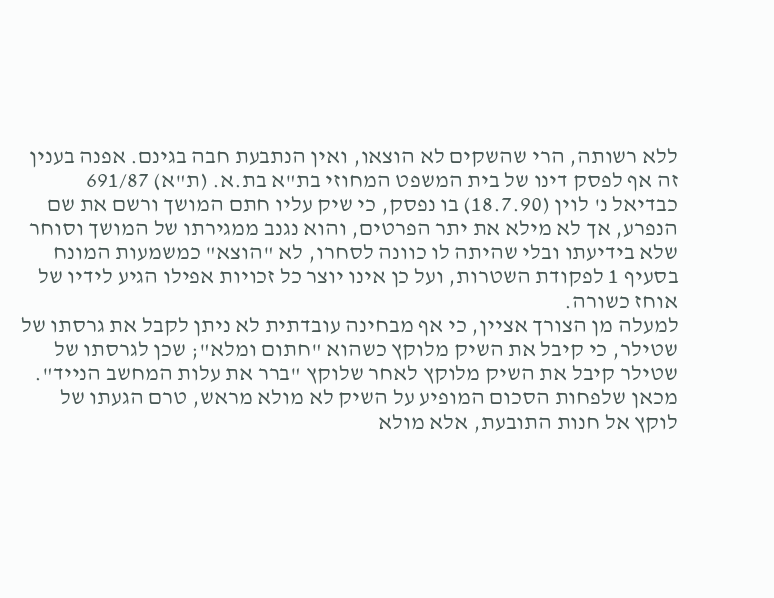ללא רשותה, הרי שהשקים לא הוצאו, ואין הנתבעת חבה בגינם. אפנה בענין זה אף לפסק דינו של בית המשפט המחוזי בת"א בת.א. (ת"א) 691/87 כבדיאל נ' לוין (18.7.90) בו נפסק, כי שיק עליו חתם המושך ורשם את שם הנפרע, אך לא מילא את יתר הפרטים, והוא נגנב ממגירתו של המושך וסוחר שלא בידיעתו ובלי שהיתה לו כוונה לסחרו, לא "הוצא" כמשמעות המונח בסעיף 1 לפקודת השטרות, ועל כן אינו יוצר כל זכויות אפילו הגיע לידיו של אוחז כשורה.
למעלה מן הצורך אציין, כי אף מבחינה עובדתית לא ניתן לקבל את גרסתו של שטילר, כי קיבל את השיק מלוקץ כשהוא "חתום ומלא"; שכן לגרסתו של שטילר קיבל את השיק מלוקץ לאחר שלוקץ "ברר את עלות המחשב הנייד". מכאן שלפחות הסכום המופיע על השיק לא מולא מראש, טרם הגעתו של לוקץ אל חנות התובעת, אלא מולא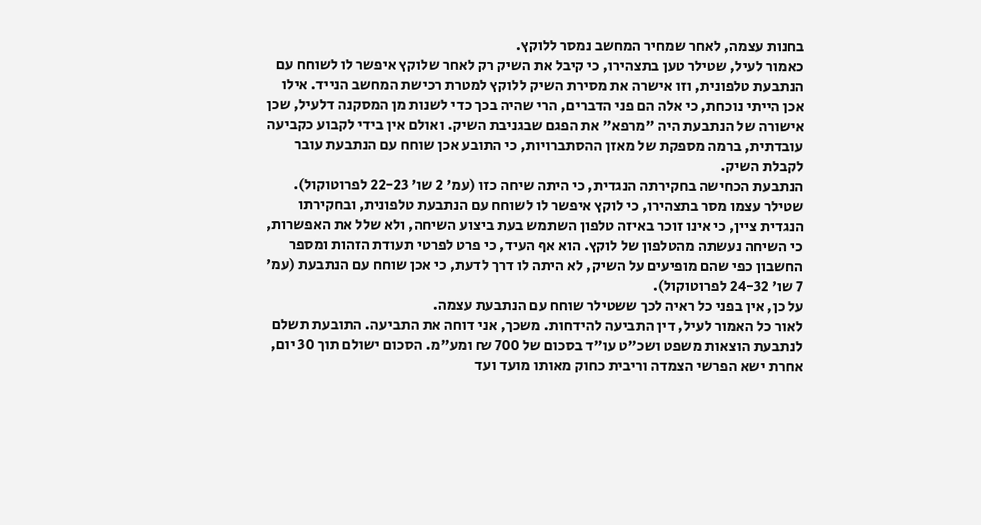בחנות עצמה, לאחר שמחיר המחשב נמסר ללוקץ.
כאמור לעיל, שטילר טען בתצהירו, כי קיבל את השיק רק לאחר שלוקץ איפשר לו לשוחח עם הנתבעת טלפונית, וזו אישרה את מסירת השיק ללוקץ למטרת רכישת המחשב הנייד. אילו אכן הייתי נוכחת, כי אלה הם פני הדברים, הרי שהיה בכך כדי לשנות מן המסקנה דלעיל, שכן אישורה של הנתבעת היה "מרפא" את הפגם שבגניבת השיק. ואולם אין בידי לקבוע כקביעה עובדתית, ברמה מספקת של מאזן ההסתברויות, כי התובע אכן שוחח עם הנתבעת עובר לקבלת השיק.
הנתבעת הכחישה בחקירתה הנגדית, כי היתה שיחה כזו (עמ' 2 שו' 22-23 לפרוטוקול).
שטילר עצמו מסר בתצהירו, כי לוקץ איפשר לו לשוחח עם הנתבעת טלפונית, ובחקירתו הנגדית ציין, כי אינו זוכר באיזה טלפון השתמש בעת ביצוע השיחה, ולא שלל את האפשרות, כי השיחה נעשתה מהטלפון של לוקץ. הוא אף העיד, כי פרט לפרטי תעודת הזהות ומספר החשבון כפי שהם מופיעים על השיק, לא היתה לו דרך לדעת, כי אכן שוחח עם הנתבעת (עמ' 7 שו' 24-32 לפרוטוקול).
על כן, אין בפני כל ראיה לכך ששטילר שוחח עם הנתבעת עצמה.
לאור כל האמור לעיל, דין התביעה להידחות. משכך, אני דוחה את התביעה. התובעת תשלם לנתבעת הוצאות משפט ושכ"ט עו"ד בסכום של 700 ₪ ומע"מ. הסכום ישולם תוך 30 יום, אחרת ישא הפרשי הצמדה וריבית כחוק מאותו מועד ועד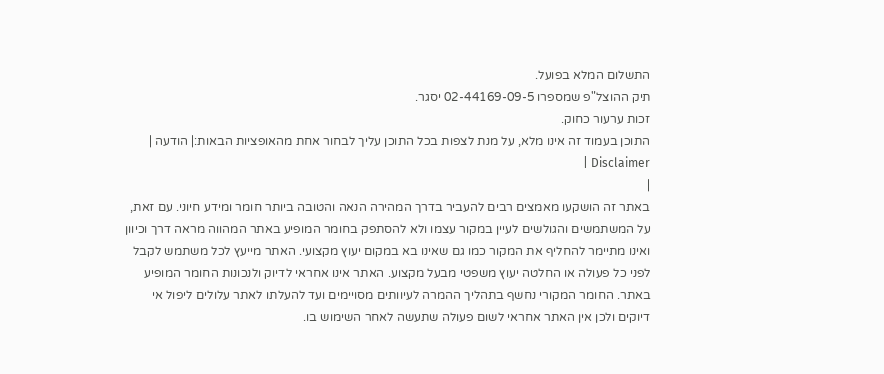התשלום המלא בפועל.
תיק ההוצל"פ שמספרו 02-44169-09-5 יסגר.
זכות ערעור כחוק.
התוכן בעמוד זה אינו מלא, על מנת לצפות בכל התוכן עליך לבחור אחת מהאופציות הבאות:| הודעה | Disclaimer |
|
באתר זה הושקעו מאמצים רבים להעביר בדרך המהירה הנאה והטובה ביותר חומר ומידע חיוני. עם זאת, על המשתמשים והגולשים לעיין במקור עצמו ולא להסתפק בחומר המופיע באתר המהווה מראה דרך וכיוון ואינו מתיימר להחליף את המקור כמו גם שאינו בא במקום יעוץ מקצועי. האתר מייעץ לכל משתמש לקבל לפני כל פעולה או החלטה יעוץ משפטי מבעל מקצוע. האתר אינו אחראי לדיוק ולנכונות החומר המופיע באתר. החומר המקורי נחשף בתהליך ההמרה לעיוותים מסויימים ועד להעלתו לאתר עלולים ליפול אי דיוקים ולכן אין האתר אחראי לשום פעולה שתעשה לאחר השימוש בו.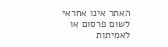האתר אינו אחראי לשום פרסום או לאמיתות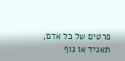פרטים של כל אדם, תאגיד או גוף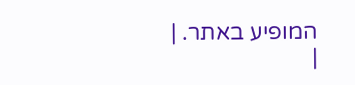המופיע באתר. |
|